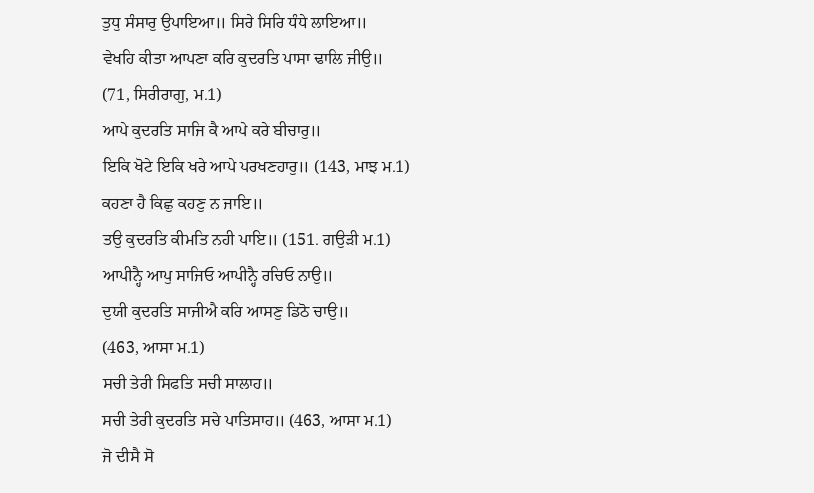ਤੁਧੁ ਸੰਸਾਰੁ ਉਪਾਇਆ॥ ਸਿਰੇ ਸਿਰਿ ਧੰਧੇ ਲਾਇਆ॥
ਵੇਖਹਿ ਕੀਤਾ ਆਪਣਾ ਕਰਿ ਕੁਦਰਤਿ ਪਾਸਾ ਢਾਲਿ ਜੀਉ॥
(71, ਸਿਰੀਰਾਗੁ, ਮ.1)
ਆਪੇ ਕੁਦਰਤਿ ਸਾਜਿ ਕੈ ਆਪੇ ਕਰੇ ਬੀਚਾਰੁ॥
ਇਕਿ ਖੋਟੇ ਇਕਿ ਖਰੇ ਆਪੇ ਪਰਖਣਹਾਰੁ॥ (143, ਮਾਝ ਮ.1)
ਕਹਣਾ ਹੈ ਕਿਛੁ ਕਹਣੁ ਨ ਜਾਇ॥
ਤਉ ਕੁਦਰਤਿ ਕੀਮਤਿ ਨਹੀ ਪਾਇ॥ (151. ਗਉੜੀ ਮ.1)
ਆਪੀਨ੍ਹੈ ਆਪੁ ਸਾਜਿਓ ਆਪੀਨ੍ਹੈ ਰਚਿਓ ਨਾਉ॥
ਦੁਯੀ ਕੁਦਰਤਿ ਸਾਜੀਐ ਕਰਿ ਆਸਣੁ ਡਿਠੋ ਚਾਉ॥
(463, ਆਸਾ ਮ.1)
ਸਚੀ ਤੇਰੀ ਸਿਫਤਿ ਸਚੀ ਸਾਲਾਹ॥
ਸਚੀ ਤੇਰੀ ਕੁਦਰਤਿ ਸਚੇ ਪਾਤਿਸਾਹ॥ (463, ਆਸਾ ਮ.1)
ਜੋ ਦੀਸੈ ਸੋ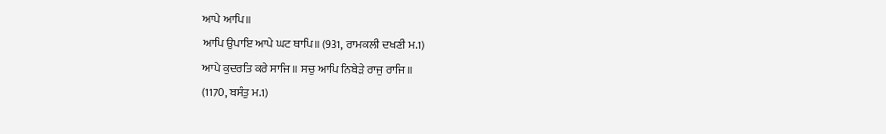ਆਪੇ ਆਪਿ॥
ਆਪਿ ਉਪਾਇ ਆਪੇ ਘਟ ਥਾਪਿ॥ (931, ਰਾਮਕਲੀ ਦਖਣੀ ਮ.1)
ਆਪੇ ਕੁਦਰਤਿ ਕਰੇ ਸਾਜਿ॥ ਸਚੁ ਆਪਿ ਨਿਬੇੜੇ ਰਾਜੁ ਰਾਜਿ॥
(1170, ਬਸੰਤੁ ਮ.1)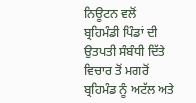ਨਿਊਟਨ ਵਲੋਂ ਬ੍ਰਹਿਮੰਡੀ ਪਿੰਡਾਂ ਦੀ ਉਤਪਤੀ ਸੰਬੰਧੀ ਦਿੱਤੇ ਵਿਚਾਰ ਤੋਂ ਮਗਰੋਂ ਬ੍ਰਹਿਮੰਡ ਨੂੰ ਅਟੱਲ ਅਤੇ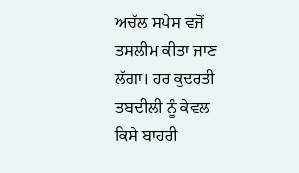ਅਚੱਲ ਸਪੇਸ ਵਜੋਂ ਤਸਲੀਮ ਕੀਤਾ ਜਾਣ ਲੱਗਾ। ਹਰ ਕੁਦਰਤੀ ਤਬਦੀਲੀ ਨੂੰ ਕੇਵਲ ਕਿਸੇ ਬਾਹਰੀ